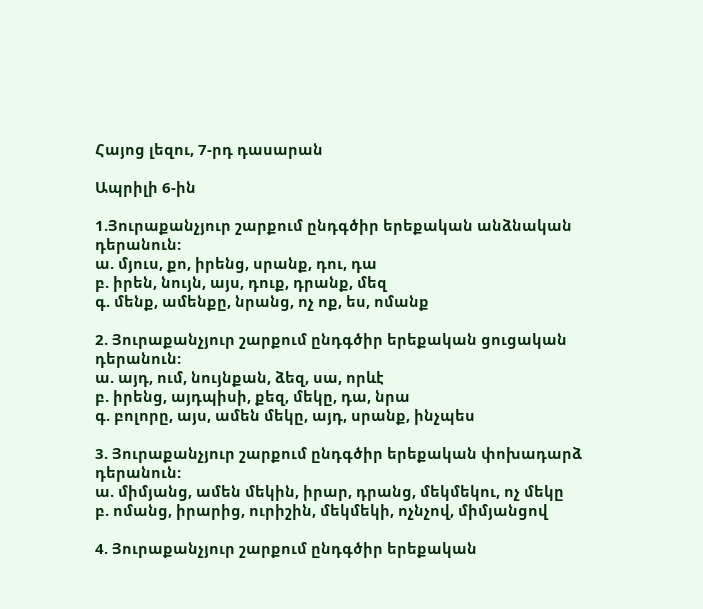Հայոց լեզու, 7-րդ դասարան

Ապրիլի 6-ին

1.Յուրաքանչյուր շարքում ընդգծիր երեքական անձնական դերանուն:
ա. մյուս, քո, իրենց, սրանք, դու, դա
բ. իրեն, նույն, այս, դուք, դրանք, մեզ
գ. մենք, ամենքը, նրանց, ոչ ոք, ես, ոմանք

2. Յուրաքանչյուր շարքում ընդգծիր երեքական ցուցական դերանուն:
ա. այդ, ում, նույնքան, ձեզ, սա, որևէ
բ. իրենց, այդպիսի, քեզ, մեկը, դա, նրա
գ. բոլորը, այս, ամեն մեկը, այդ, սրանք, ինչպես

3. Յուրաքանչյուր շարքում ընդգծիր երեքական փոխադարձ դերանուն:
ա. միմյանց, ամեն մեկին, իրար, դրանց, մեկմեկու, ոչ մեկը
բ. ոմանց, իրարից, ուրիշին, մեկմեկի, ոչնչով, միմյանցով

4. Յուրաքանչյուր շարքում ընդգծիր երեքական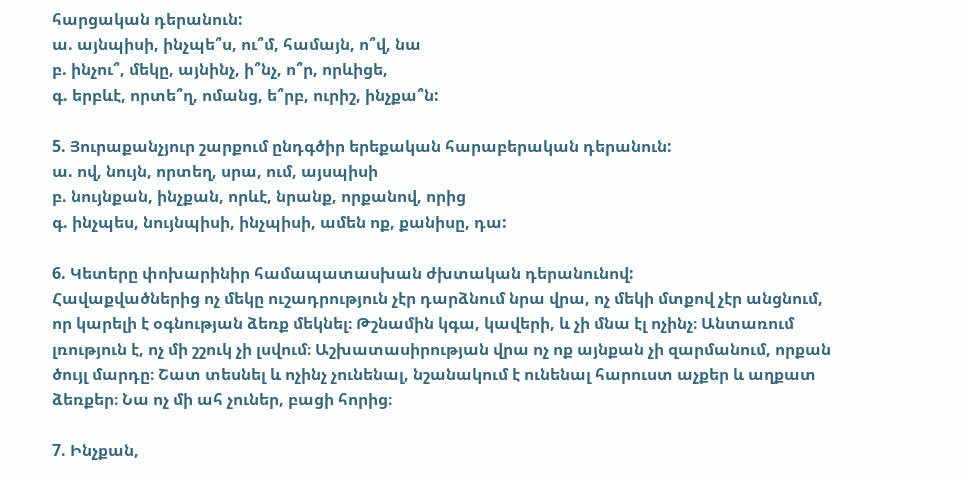հարցական դերանուն:
ա. այնպիսի, ինչպե՞ս, ու՞մ, համայն, ո՞վ, նա
բ. ինչու՞, մեկը, այնինչ, ի՞նչ, ո՞ր, որևիցե,
գ. երբևէ, որտե՞ղ, ոմանց, ե՞րբ, ուրիշ, ինչքա՞ն:

5. Յուրաքանչյուր շարքում ընդգծիր երեքական հարաբերական դերանուն:
ա. ով, նույն, որտեղ, սրա, ում, այսպիսի
բ. նույնքան, ինչքան, որևէ, նրանք, որքանով, որից
գ. ինչպես, նույնպիսի, ինչպիսի, ամեն ոք, քանիսը, դա:

6. Կետերը փոխարինիր համապատասխան ժխտական դերանունով:
Հավաքվածներից ոչ մեկը ուշադրություն չէր դարձնում նրա վրա, ոչ մեկի մտքով չէր անցնում, որ կարելի է օգնության ձեռք մեկնել։ Թշնամին կգա, կավերի, և չի մնա էլ ոչինչ։ Անտառում լռություն է, ոչ մի շշուկ չի լսվում։ Աշխատասիրության վրա ոչ ոք այնքան չի զարմանում, որքան ծույլ մարդը։ Շատ տեսնել և ոչինչ չունենալ, նշանակում է ունենալ հարուստ աչքեր և աղքատ ձեռքեր։ Նա ոչ մի ահ չուներ, բացի հորից։

7. Ինչքան,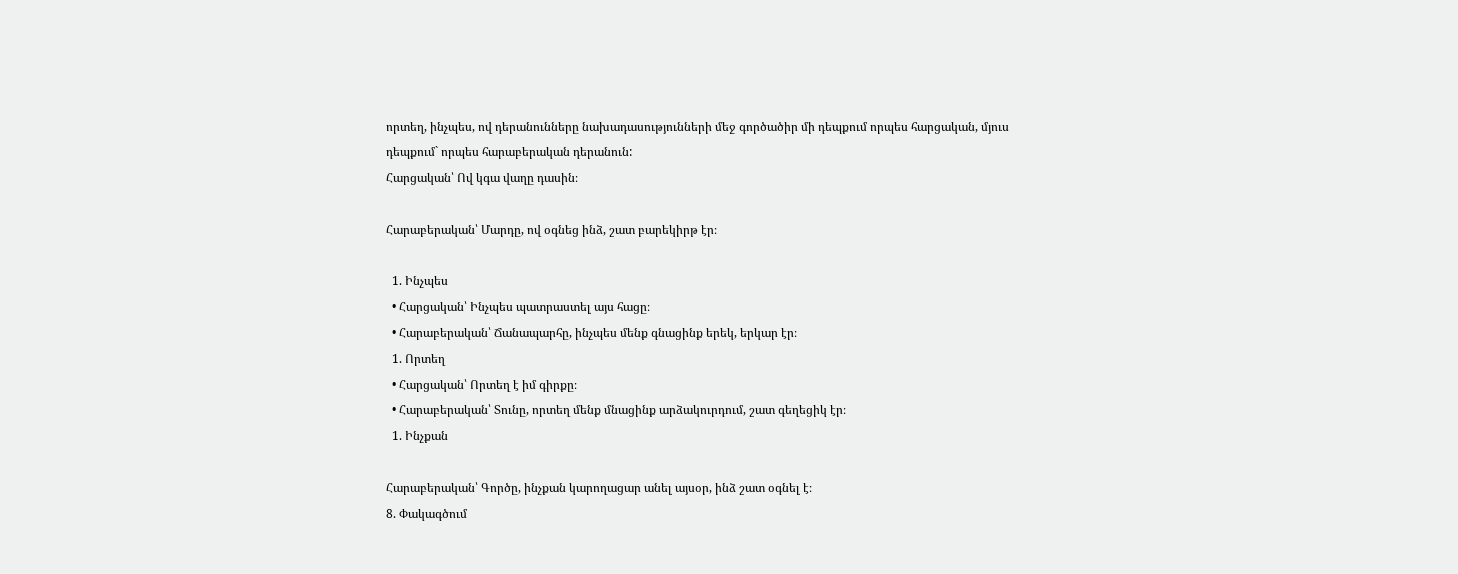որտեղ, ինչպես, ով դերանունները նախադասությունների մեջ գործածիր մի դեպքում որպես հարցական, մյուս դեպքում` որպես հարաբերական դերանուն:
Հարցական՝ Ով կգա վաղը դասին։

Հարաբերական՝ Մարդը, ով օգնեց ինձ, շատ բարեկիրթ էր։

  1. Ինչպես
  • Հարցական՝ Ինչպես պատրաստել այս հացը։
  • Հարաբերական՝ Ճանապարհը, ինչպես մենք գնացինք երեկ, երկար էր։
  1. Որտեղ
  • Հարցական՝ Որտեղ է իմ գիրքը։
  • Հարաբերական՝ Տունը, որտեղ մենք մնացինք արձակուրդում, շատ գեղեցիկ էր։
  1. Ինչքան

Հարաբերական՝ Գործը, ինչքան կարողացար անել այսօր, ինձ շատ օգնել է։
8. Փակագծում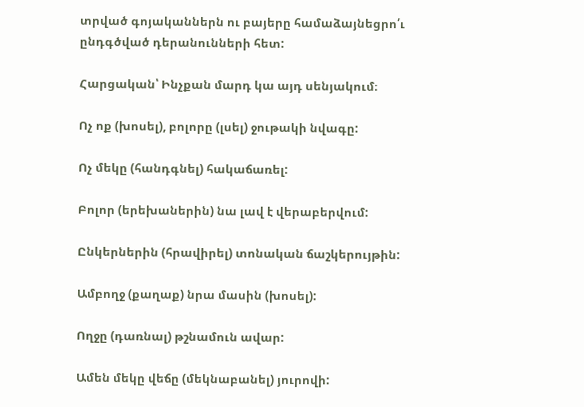տրված գոյականներն ու բայերը համաձայնեցրո՛ւ ընդգծված դերանունների հետ:

Հարցական՝ Ինչքան մարդ կա այդ սենյակում։

Ոչ ոք (խոսել), բոլորը (լսել) ջութակի նվագը:

Ոչ մեկը (հանդգնել) հակաճառել:

Բոլոր (երեխաներին) նա լավ է վերաբերվում:

Ընկերներին (հրավիրել) տոնական ճաշկերույթին:

Ամբողջ (քաղաք) նրա մասին (խոսել):

Ողջը (դառնալ) թշնամուն ավար:

Ամեն մեկը վեճը (մեկնաբանել) յուրովի: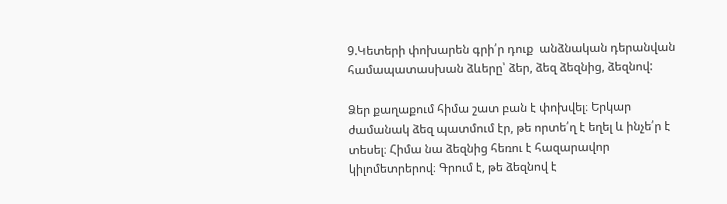9.Կետերի փոխարեն գրի՛ր դուք  անձնական դերանվան համապատասխան ձևերը՝ ձեր, ձեզ ձեզնից, ձեզնով:

Ձեր քաղաքում հիմա շատ բան է փոխվել։ Երկար ժամանակ ձեզ պատմում էր, թե որտե՛ղ է եղել և ինչե՛ր է տեսել։ Հիմա նա ձեզնից հեռու է հազարավոր կիլոմետրերով։ Գրում է, թե ձեզնով է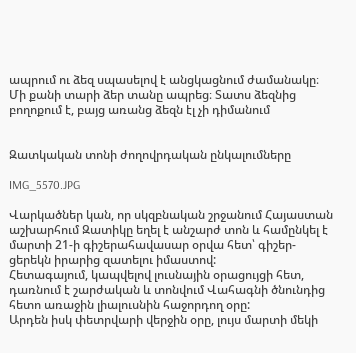ապրում ու ձեզ սպասելով է անցկացնում ժամանակը։ Մի քանի տարի ձեր տանը ապրեց։ Տատս ձեզնից բողոքում է, բայց առանց ձեզն էլ չի դիմանում


Զատկական տոնի ժողովրդական ընկալումները

IMG_5570.JPG

Վարկածներ կան, որ սկզբնական շրջանում Հայաստան աշխարհում Զատիկը եղել է անշարժ տոն և համընկել է մարտի 21-ի գիշերահավասար օրվա հետ՝ գիշեր-ցերեկն իրարից զատելու իմաստով:
Հետագայում, կապվելով լուսնային օրացույցի հետ, դառնում է շարժական և տոնվում Վահագնի ծնունդից հետո առաջին լիալուսնին հաջորդող օրը:
Արդեն իսկ փետրվարի վերջին օրը, լույս մարտի մեկի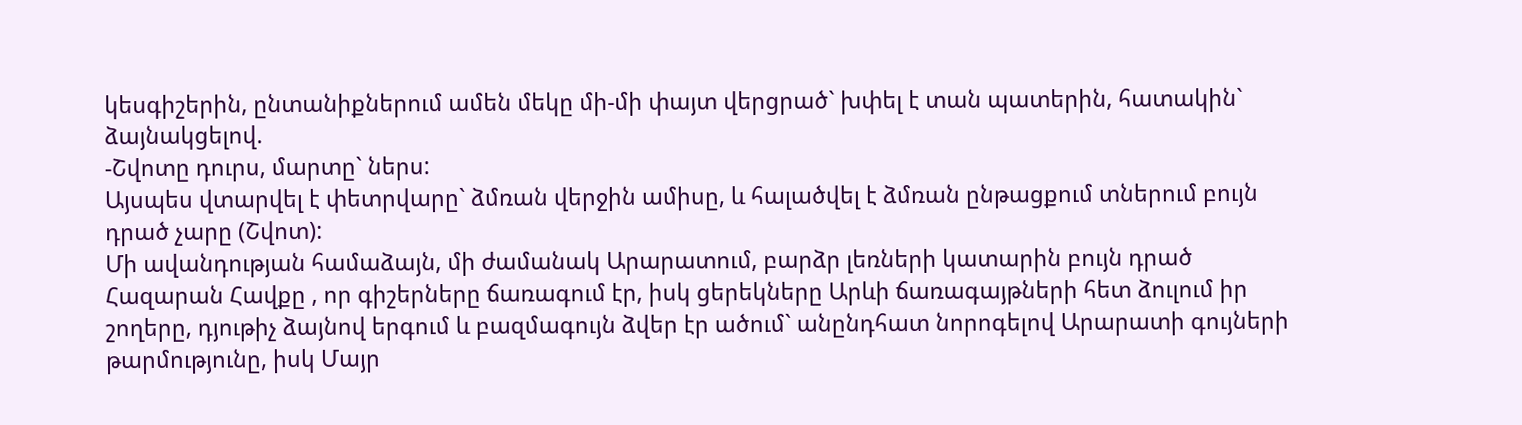կեսգիշերին, ընտանիքներում ամեն մեկը մի-մի փայտ վերցրած` խփել է տան պատերին, հատակին` ձայնակցելով.
-Շվոտը դուրս, մարտը` ներս:
Այսպես վտարվել է փետրվարը` ձմռան վերջին ամիսը, և հալածվել է ձմռան ընթացքում տներում բույն դրած չարը (Շվոտ):
Մի ավանդության համաձայն, մի ժամանակ Արարատում, բարձր լեռների կատարին բույն դրած Հազարան Հավքը , որ գիշերները ճառագում էր, իսկ ցերեկները Արևի ճառագայթների հետ ձուլում իր շողերը, դյութիչ ձայնով երգում և բազմագույն ձվեր էր ածում` անընդհատ նորոգելով Արարատի գույների թարմությունը, իսկ Մայր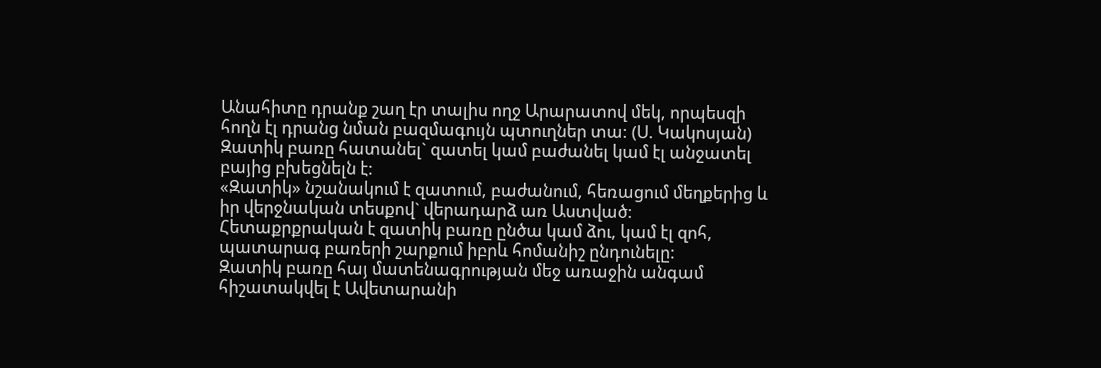Անահիտը դրանք շաղ էր տալիս ողջ Արարատով մեկ, որպեսզի հողն էլ դրանց նման բազմագույն պտուղներ տա: (Ս. Կակոսյան)
Զատիկ բառը հատանել` զատել կամ բաժանել կամ էլ անջատել բայից բխեցնելն է:
«Զատիկ» նշանակում է զատում, բաժանում, հեռացում մեղքերից և իր վերջնական տեսքով` վերադարձ առ Աստված:
Հետաքրքրական է զատիկ բառը ընծա կամ ձու, կամ էլ զոհ, պատարագ բառերի շարքում իբրև հոմանիշ ընդունելը:
Զատիկ բառը հայ մատենագրության մեջ առաջին անգամ հիշատակվել է Ավետարանի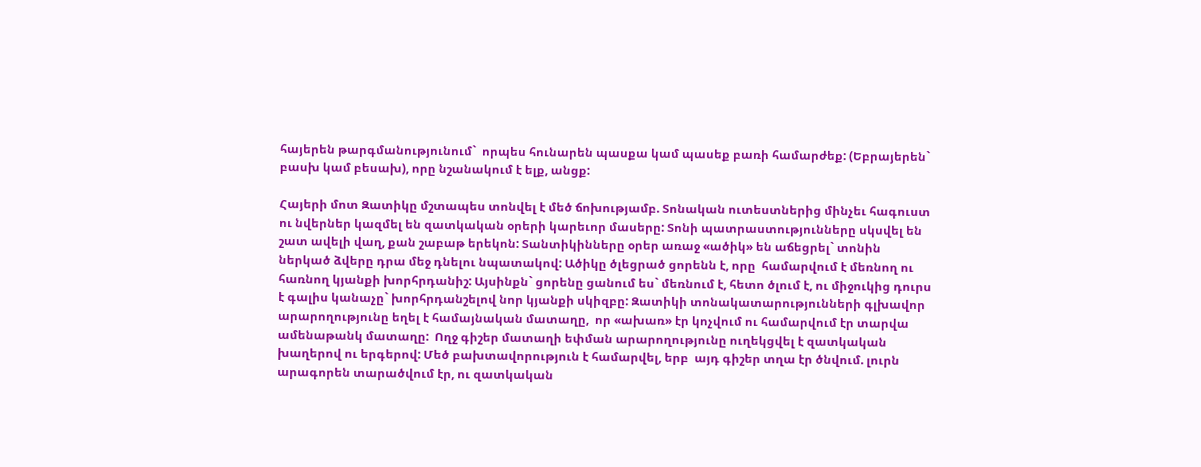հայերեն թարգմանությունում`  որպես հունարեն պասքա կամ պասեք բառի համարժեք: (Եբրայերեն` բասխ կամ բեսախ), որը նշանակում է ելք, անցք:

Հայերի մոտ Զատիկը մշտապես տոնվել է մեծ ճոխությամբ. Տոնական ուտեստներից մինչեւ հագուստ ու նվերներ կազմել են զատկական օրերի կարեւոր մասերը: Տոնի պատրաստությունները սկսվել են շատ ավելի վաղ, քան շաբաթ երեկոն: Տանտիկինները օրեր առաջ «ածիկ» են աճեցրել` տոնին ներկած ձվերը դրա մեջ դնելու նպատակով: Ածիկը ծլեցրած ցորենն է, որը  համարվում է մեռնող ու հառնող կյանքի խորհրդանիշ: Այսինքն` ցորենը ցանում ես` մեռնում է, հետո ծլում է, ու միջուկից դուրս է գալիս կանաչը` խորհրդանշելով նոր կյանքի սկիզբը: Զատիկի տոնակատարությունների գլխավոր արարողությունը եղել է համայնական մատաղը,  որ «ախառ» էր կոչվում ու համարվում էր տարվա ամենաթանկ մատաղը:  Ողջ գիշեր մատաղի եփման արարողությունը ուղեկցվել է զատկական խաղերով ու երգերով: Մեծ բախտավորություն է համարվել, երբ  այդ գիշեր տղա էր ծնվում. լուրն  արագորեն տարածվում էր, ու զատկական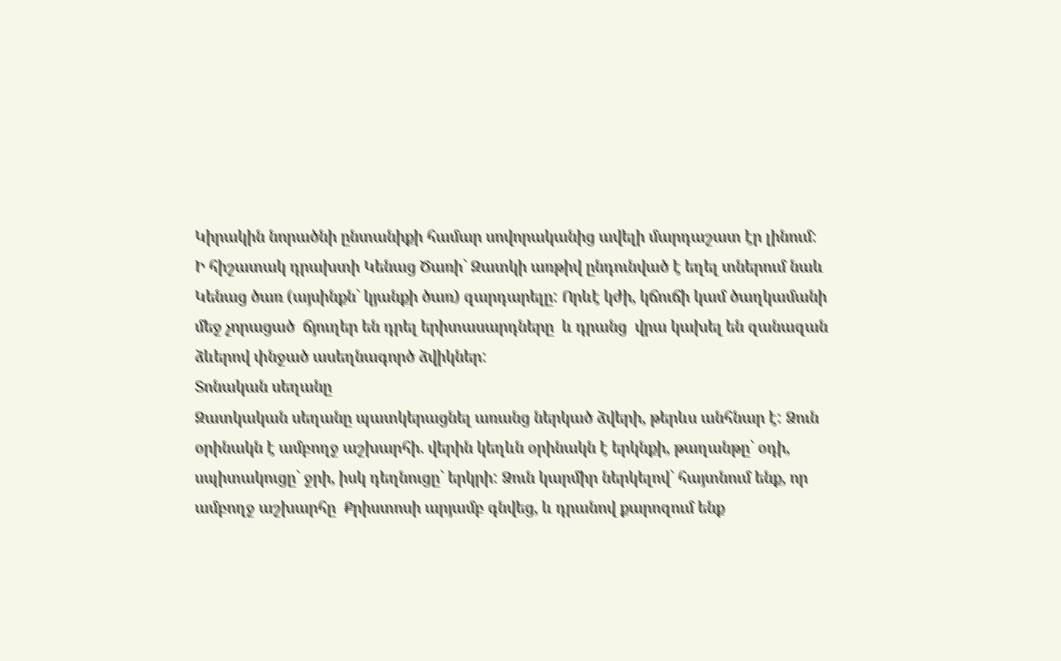Կիրակին նորածնի ընտանիքի համար սովորականից ավելի մարդաշատ էր լինում:
Ի հիշատակ դրախտի Կենաց Ծառի` Զատկի առթիվ ընդունված է եղել տներում նաև Կենաց ծառ (այսինքն` կյանքի ծառ) զարդարելը: Որևէ կժի, կճուճի կամ ծաղկամանի մեջ չորացած  ճյուղեր են դրել երիտասարդները  և դրանց  վրա կախել են զանազան ձևերով փնջած ասեղնագործ ձվիկներ:
Տոնական սեղանը
Զատկական սեղանը պատկերացնել առանց ներկած ձվերի, թերևս անհնար է: Ձուն օրինակն է ամբողջ աշխարհի. վերին կեղևն օրինակն է երկնքի, թաղանթը` օդի, սպիտակուցը` ջրի, իսկ դեղնուցը` երկրի: Ձուն կարմիր ներկելով` հայտնում ենք, որ ամբողջ աշխարհը  Քրիստոսի արյամբ գնվեց, և դրանով քարոզում ենք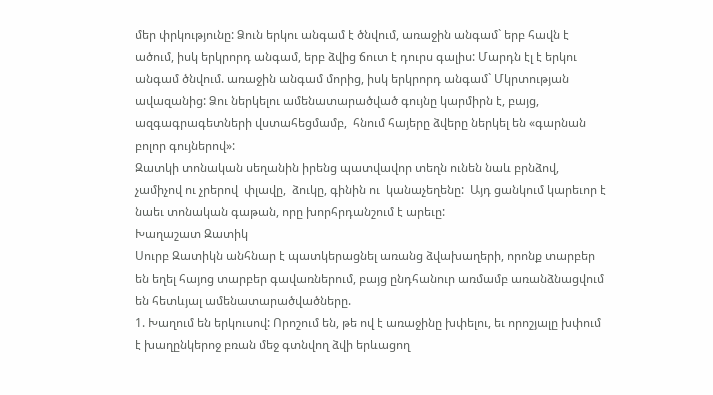մեր փրկությունը: Ձուն երկու անգամ է ծնվում, առաջին անգամ` երբ հավն է ածում, իսկ երկրորդ անգամ, երբ ձվից ճուտ է դուրս գալիս: Մարդն էլ է երկու անգամ ծնվում. առաջին անգամ մորից, իսկ երկրորդ անգամ` Մկրտության ավազանից: Ձու ներկելու ամենատարածված գույնը կարմիրն է, բայց, ազգագրագետների վստահեցմամբ,  հնում հայերը ձվերը ներկել են «գարնան բոլոր գույներով»:
Զատկի տոնական սեղանին իրենց պատվավոր տեղն ունեն նաև բրնձով, չամիչով ու չրերով  փլավը,  ձուկը, գինին ու  կանաչեղենը:  Այդ ցանկում կարեւոր է նաեւ տոնական գաթան, որը խորհրդանշում է արեւը:
Խաղաշատ Զատիկ
Սուրբ Զատիկն անհնար է պատկերացնել առանց ձվախաղերի, որոնք տարբեր են եղել հայոց տարբեր գավառներում, բայց ընդհանուր առմամբ առանձնացվում են հետևյալ ամենատարածվածները.
1. Խաղում են երկուսով: Որոշում են, թե ով է առաջինը խփելու, եւ որոշյալը խփում է խաղընկերոջ բռան մեջ գտնվող ձվի երևացող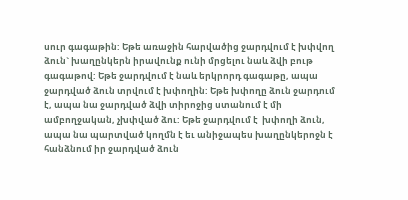սուր գագաթին: Եթե առաջին հարվածից ջարդվում է խփվող ձուն` խաղընկերն իրավունք ունի մրցելու նաև ձվի բութ գագաթով: Եթե ջարդվում է նաև երկրորդ գագաթը, ապա ջարդված ձուն տրվում է խփողին: Եթե խփողը ձուն ջարդում է, ապա նա ջարդված ձվի տիրոջից ստանում է մի ամբողջական, չխփված ձու: Եթե ջարդվում է  խփողի ձուն, ապա նա պարտված կողմն է եւ անիջապես խաղընկերոջն է հանձնում իր ջարդված ձուն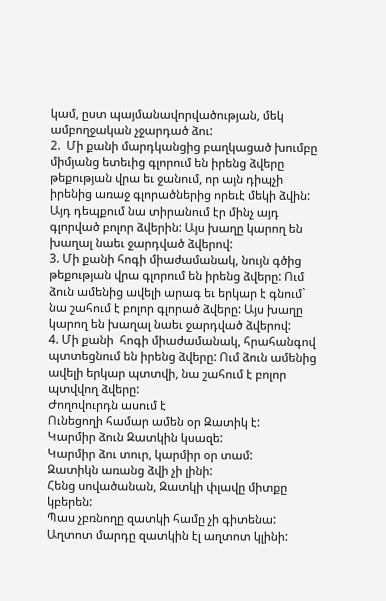կամ, ըստ պայմանավորվածության, մեկ ամբողջական չջարդած ձու:
2.  Մի քանի մարդկանցից բաղկացած խումբը միմյանց ետեւից գլորում են իրենց ձվերը թեքության վրա եւ ջանում, որ այն դիպչի իրենից առաջ գլորածներից որեւէ մեկի ձվին: Այդ դեպքում նա տիրանում էր մինչ այդ գլորված բոլոր ձվերին: Այս խաղը կարող են խաղալ նաեւ ջարդված ձվերով:
3. Մի քանի հոգի միաժամանակ, նույն գծից թեքության վրա գլորում են իրենց ձվերը: Ում ձուն ամենից ավելի արագ եւ երկար է գնում` նա շահում է բոլոր գլորած ձվերը: Այս խաղը կարող են խաղալ նաեւ ջարդված ձվերով:
4. Մի քանի  հոգի միաժամանակ, հրահանգով պտտեցնում են իրենց ձվերը: Ում ձուն ամենից ավելի երկար պտտվի, նա շահում է բոլոր պտվվող ձվերը:
Ժողովուրդն ասում է
Ունեցողի համար ամեն օր Զատիկ է:
Կարմիր ձուն Զատկին կսազե:
Կարմիր ձու տուր, կարմիր օր տամ:
Զատիկն առանց ձվի չի լինի:
Հենց սովածանան, Զատկի փլավը միտքը կբերեն:
Պաս չբռնողը զատկի համը չի գիտենա:
Աղտոտ մարդը զատկին էլ աղտոտ կլինի: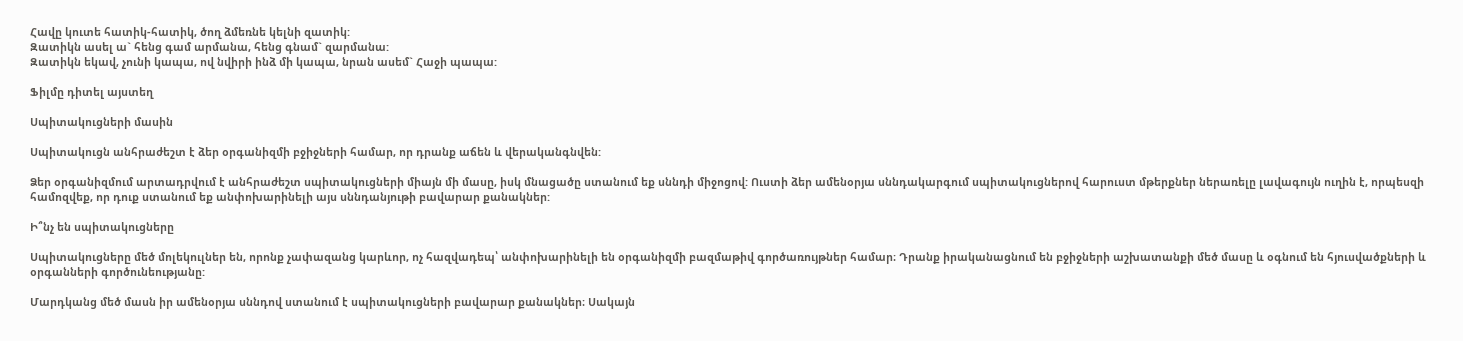Հավը կուտե հատիկ-հատիկ, ծող ձմեռնե կելնի զատիկ:
Զատիկն ասել ա` հենց գամ արմանա, հենց գնամ` զարմանա:
Զատիկն եկավ, չունի կապա, ով նվիրի ինձ մի կապա, նրան ասեմ` Հաջի պապա:

Ֆիլմը դիտել այստեղ

Սպիտակուցների մասին

Սպիտակուցն անհրաժեշտ է ձեր օրգանիզմի բջիջների համար, որ դրանք աճեն և վերականգնվեն:

Ձեր օրգանիզմում արտադրվում է անհրաժեշտ սպիտակուցների միայն մի մասը, իսկ մնացածը ստանում եք սննդի միջոցով: Ուստի ձեր ամենօրյա սննդակարգում սպիտակուցներով հարուստ մթերքներ ներառելը լավագույն ուղին է, որպեսզի համոզվեք, որ դուք ստանում եք անփոխարինելի այս սննդանյութի բավարար քանակներ:

Ի՞նչ են սպիտակուցները

Սպիտակուցները մեծ մոլեկուլներ են, որոնք չափազանց կարևոր, ոչ հազվադեպ՝ անփոխարինելի են օրգանիզմի բազմաթիվ գործառույթներ համար։ Դրանք իրականացնում են բջիջների աշխատանքի մեծ մասը և օգնում են հյուսվածքների և օրգանների գործունեությանը:

Մարդկանց մեծ մասն իր ամենօրյա սննդով ստանում է սպիտակուցների բավարար քանակներ։ Սակայն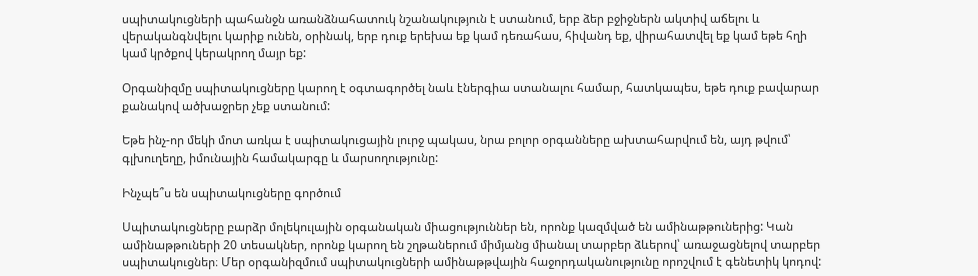սպիտակուցների պահանջն առանձնահատուկ նշանակություն է ստանում, երբ ձեր բջիջներն ակտիվ աճելու և վերականգնվելու կարիք ունեն, օրինակ, երբ դուք երեխա եք կամ դեռահաս, հիվանդ եք, վիրահատվել եք կամ եթե հղի կամ կրծքով կերակրող մայր եք:

Օրգանիզմը սպիտակուցները կարող է օգտագործել նաև էներգիա ստանալու համար, հատկապես, եթե դուք բավարար քանակով ածխաջրեր չեք ստանում:

Եթե ինչ-որ մեկի մոտ առկա է սպիտակուցային լուրջ պակաս, նրա բոլոր օրգանները ախտահարվում են, այդ թվում՝ գլխուղեղը, իմունային համակարգը և մարսողությունը:

Ինչպե՞ս են սպիտակուցները գործում

Սպիտակուցները բարձր մոլեկուլային օրգանական միացություններ են, որոնք կազմված են ամինաթթուներից: Կան ամինաթթուների 20 տեսակներ, որոնք կարող են շղթաներում միմյանց միանալ տարբեր ձևերով՝ առաջացնելով տարբեր սպիտակուցներ։ Մեր օրգանիզմում սպիտակուցների ամինաթթվային հաջորդականությունը որոշվում է գենետիկ կոդով: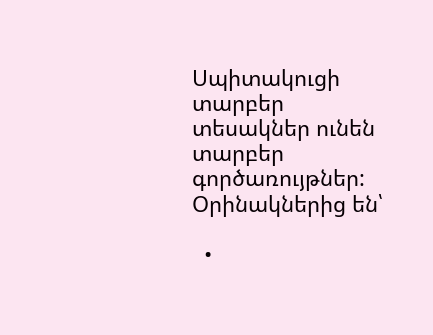Սպիտակուցի տարբեր տեսակներ ունեն տարբեր գործառույթներ: Օրինակներից են՝

  •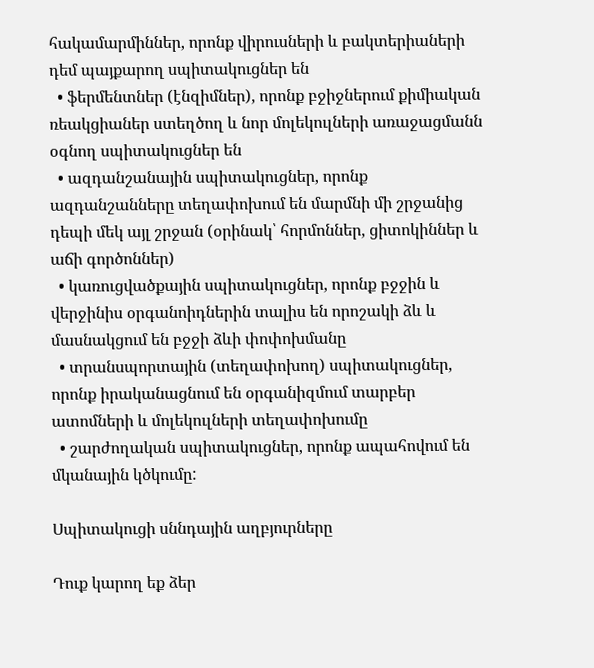հակամարմիններ, որոնք վիրուսների և բակտերիաների դեմ պայքարող սպիտակուցներ են
  • ֆերմենտներ (էնզիմներ), որոնք բջիջներում քիմիական ռեակցիաներ ստեղծող և նոր մոլեկուլների առաջացմանն օգնող սպիտակուցներ են
  • ազդանշանային սպիտակուցներ, որոնք ազդանշանները տեղափոխում են մարմնի մի շրջանից դեպի մեկ այլ շրջան (օրինակ՝ հորմոններ, ցիտոկիններ և աճի գործոններ)
  • կառուցվածքային սպիտակուցներ, որոնք բջջին և վերջինիս օրգանոիդներին տալիս են որոշակի ձև և մասնակցում են բջջի ձևի փոփոխմանը
  • տրանսպորտային (տեղափոխող) սպիտակուցներ, որոնք իրականացնում են օրգանիզմում տարբեր ատոմների և մոլեկուլների տեղափոխումը
  • շարժողական սպիտակուցներ, որոնք ապահովում են մկանային կծկումը:

Սպիտակուցի սննդային աղբյուրները

Դուք կարող եք ձեր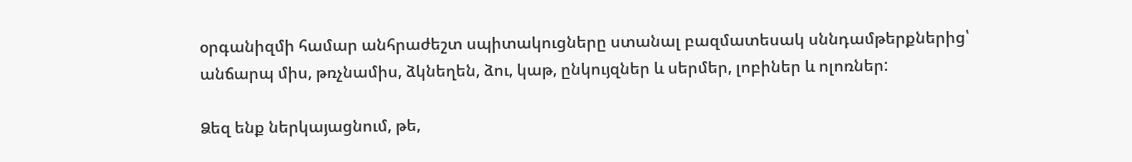օրգանիզմի համար անհրաժեշտ սպիտակուցները ստանալ բազմատեսակ սննդամթերքներից՝ անճարպ միս, թռչնամիս, ձկնեղեն, ձու, կաթ, ընկույզներ և սերմեր, լոբիներ և ոլոռներ:

Ձեզ ենք ներկայացնում, թե,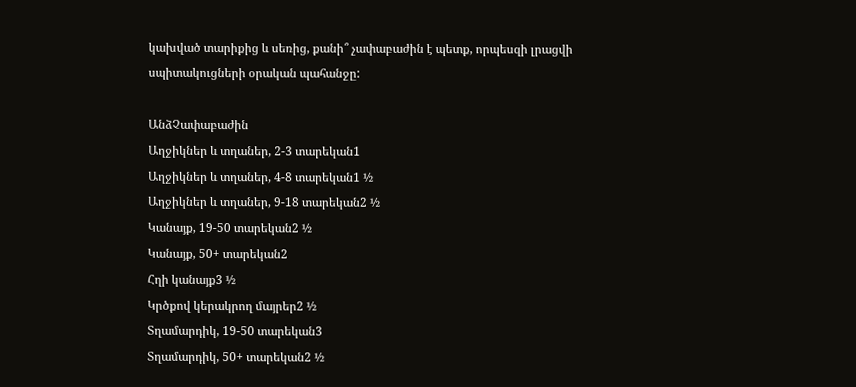կախված տարիքից և սեռից, քանի՞ չափաբաժին է պետք, որպեսզի լրացվի սպիտակուցների օրական պահանջը:

ԱնձՉափաբաժին
Աղջիկներ և տղաներ, 2-3 տարեկան1
Աղջիկներ և տղաներ, 4-8 տարեկան1 ½
Աղջիկներ և տղաներ, 9-18 տարեկան2 ½
Կանայք, 19-50 տարեկան2 ½
Կանայք, 50+ տարեկան2
Հղի կանայք3 ½
Կրծքով կերակրող մայրեր2 ½
Տղամարդիկ, 19-50 տարեկան3
Տղամարդիկ, 50+ տարեկան2 ½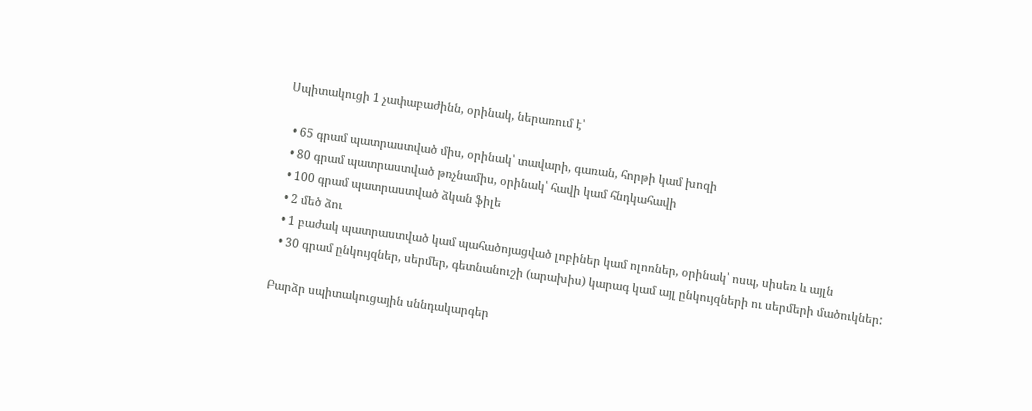Սպիտակուցի 1 չափաբաժինն, օրինակ, ներառում է՝

  • 65 գրամ պատրաստված միս, օրինակ՝ տավարի, գառան, հորթի կամ խոզի
  • 80 գրամ պատրաստված թռչնամիս, օրինակ՝ հավի կամ հնդկահավի
  • 100 գրամ պատրաստված ձկան ֆիլե
  • 2 մեծ ձու
  • 1 բաժակ պատրաստված կամ պահածոյացված լոբիներ կամ ոլոռներ, օրինակ՝ ոսպ, սիսեռ և այլն
  • 30 գրամ ընկույզներ, սերմեր, գետնանուշի (արախիս) կարագ կամ այլ ընկույզների ու սերմերի մածուկներ:

Բարձր սպիտակուցային սննդակարգեր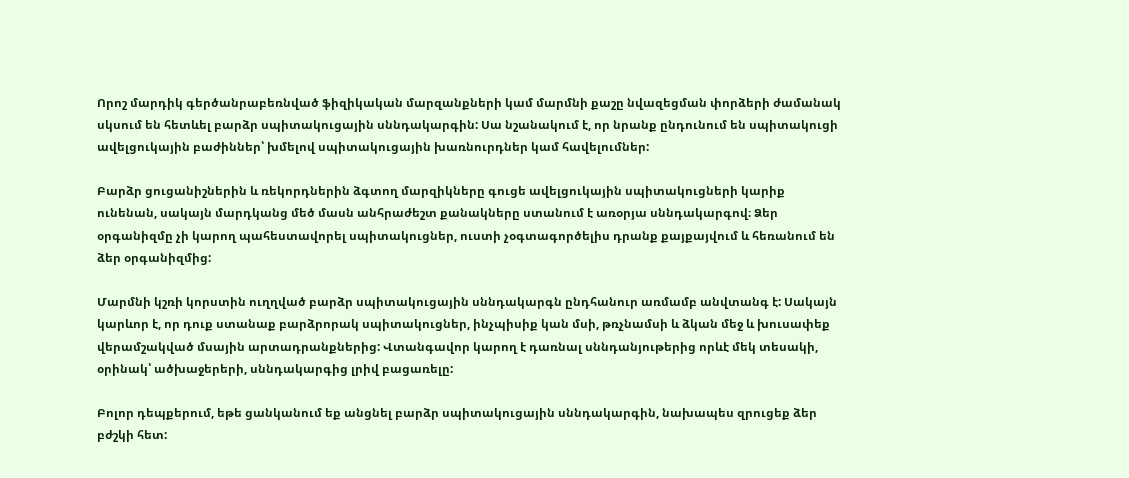Որոշ մարդիկ գերծանրաբեռնված ֆիզիկական մարզանքների կամ մարմնի քաշը նվազեցման փորձերի ժամանակ սկսում են հետևել բարձր սպիտակուցային սննդակարգին: Սա նշանակում է, որ նրանք ընդունում են սպիտակուցի ավելցուկային բաժիններ՝ խմելով սպիտակուցային խառնուրդներ կամ հավելումներ:

Բարձր ցուցանիշներին և ռեկորդներին ձգտող մարզիկները գուցե ավելցուկային սպիտակուցների կարիք ունենան, սակայն մարդկանց մեծ մասն անհրաժեշտ քանակները ստանում է առօրյա սննդակարգով։ Ձեր օրգանիզմը չի կարող պահեստավորել սպիտակուցներ, ուստի չօգտագործելիս դրանք քայքայվում և հեռանում են ձեր օրգանիզմից:

Մարմնի կշռի կորստին ուղղված բարձր սպիտակուցային սննդակարգն ընդհանուր առմամբ անվտանգ է: Սակայն կարևոր է, որ դուք ստանաք բարձրորակ սպիտակուցներ, ինչպիսիք կան մսի, թռչնամսի և ձկան մեջ և խուսափեք վերամշակված մսային արտադրանքներից: Վտանգավոր կարող է դառնալ սննդանյութերից որևէ մեկ տեսակի, օրինակ՝ ածխաջերերի, սննդակարգից լրիվ բացառելը:

Բոլոր դեպքերում, եթե ցանկանում եք անցնել բարձր սպիտակուցային սննդակարգին, նախապես զրուցեք ձեր բժշկի հետ: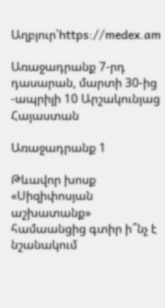Աղբյուր՝https://medex.am

Առաջադրանք 7-րդ դասարան, մարտի 30-ից -ապրիլի 10 Արշակունյաց Հայաստան

Առաջադրանք 1

Թևավոր խոսք «Սիզիփոսյան աշխատանք» համաանցից գտիր ի՞նչ է նշանակում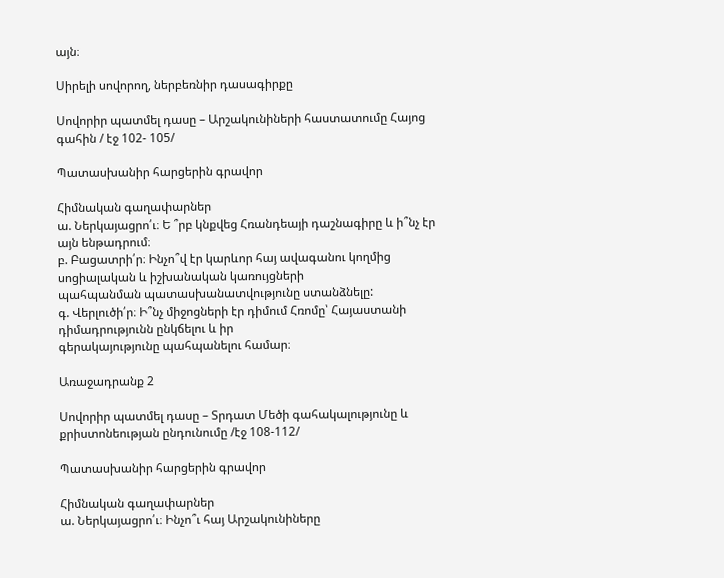այն։

Սիրելի սովորող, ներբեռնիր դասագիրքը

Սովորիր պատմել դասը – Արշակունիների հաստատումը Հայոց գահին / էջ 102- 105/

Պատասխանիր հարցերին գրավոր

Հիմնական գաղափարներ
ա. Ներկայացրո՛ւ։ Ե ՞րբ կնքվեց Հռանդեայի դաշնագիրը և ի՞նչ էր այն ենթադրում։
բ. Բացատրի՛ր։ Ինչո՞վ էր կարևոր հայ ավագանու կողմից սոցիալական և իշխանական կառույցների
պահպանման պատասխանատվությունը ստանձնելը:
գ. Վերլուծի՛ր։ Ի՞նչ միջոցների էր դիմում Հռոմը՝ Հայաստանի դիմադրությունն ընկճելու և իր
գերակայությունը պահպանելու համար։

Առաջադրանք 2

Սովորիր պատմել դասը – Տրդատ Մեծի գահակալությունը և քրիստոնեության ընդունումը /էջ 108-112/

Պատասխանիր հարցերին գրավոր

Հիմնական գաղափարներ
ա. Ներկայացրո՛ւ։ Ինչո՞ւ հայ Արշակունիները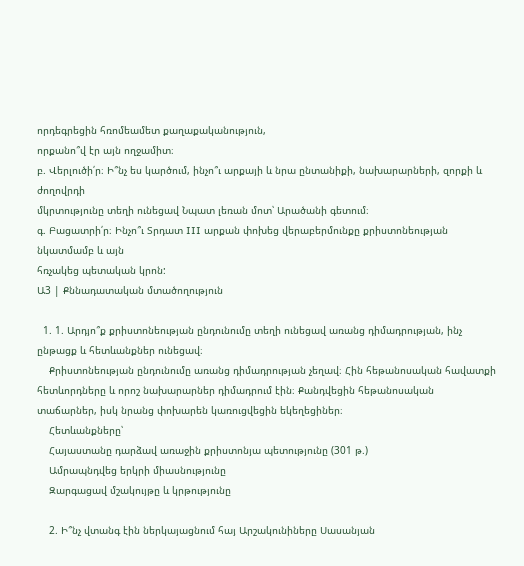որդեգրեցին հռոմեամետ քաղաքականություն,
որքանո՞վ էր այն ողջամիտ։
բ. Վերլուծի՛ր։ Ի՞նչ ես կարծում, ինչո՞ւ արքայի և նրա ընտանիքի, նախարարների, զորքի և ժողովրդի
մկրտությունը տեղի ունեցավ Նպատ լեռան մոտ՝ Արածանի գետում։
գ. Բացատրի՛ր։ Ինչո՞ւ Տրդատ III արքան փոխեց վերաբերմունքը քրիստոնեության նկատմամբ և այն
հռչակեց պետական կրոն:
Ա3 | Քննադատական մտածողություն

  1. 1. Արդյո՞ք քրիստոնեության ընդունումը տեղի ունեցավ առանց դիմադրության, ինչ ընթացք և հետևանքներ ունեցավ։
    Քրիստոնեության ընդունումը առանց դիմադրության չեղավ։ Հին հեթանոսական հավատքի հետևորդները և որոշ նախարարներ դիմադրում էին։ Քանդվեցին հեթանոսական տաճարներ, իսկ նրանց փոխարեն կառուցվեցին եկեղեցիներ։
    Հետևանքները՝
    Հայաստանը դարձավ առաջին քրիստոնյա պետությունը (301 թ.)
    Ամրապնդվեց երկրի միասնությունը
    Զարգացավ մշակույթը և կրթությունը

    2. Ի՞նչ վտանգ էին ներկայացնում հայ Արշակունիները Սասանյան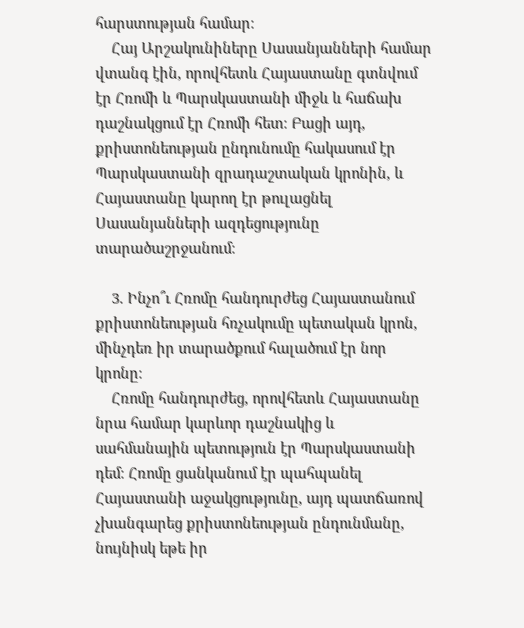հարստության համար։
    Հայ Արշակունիները Սասանյանների համար վտանգ էին, որովհետև Հայաստանը գտնվում էր Հռոմի և Պարսկաստանի միջև և հաճախ դաշնակցում էր Հռոմի հետ։ Բացի այդ, քրիստոնեության ընդունումը հակասում էր Պարսկաստանի զրադաշտական կրոնին, և Հայաստանը կարող էր թուլացնել Սասանյանների ազդեցությունը տարածաշրջանում։

    3. Ինչո՞ւ Հռոմը հանդուրժեց Հայաստանում քրիստոնեության հռչակումը պետական կրոն, մինչդեռ իր տարածքում հալածում էր նոր կրոնը։
    Հռոմը հանդուրժեց, որովհետև Հայաստանը նրա համար կարևոր դաշնակից և սահմանային պետություն էր Պարսկաստանի դեմ։ Հռոմը ցանկանում էր պահպանել Հայաստանի աջակցությունը, այդ պատճառով չխանգարեց քրիստոնեության ընդունմանը, նույնիսկ եթե իր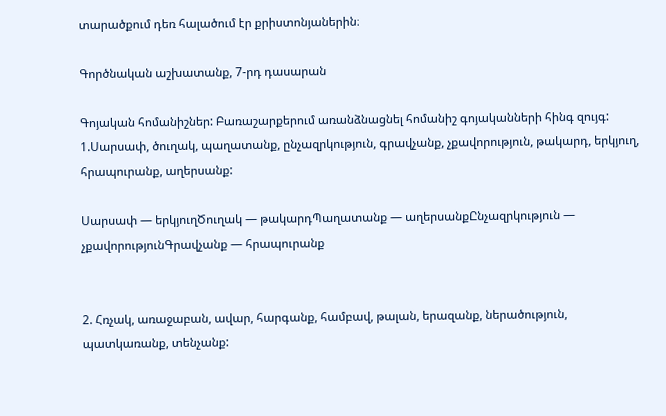տարածքում դեռ հալածում էր քրիստոնյաներին։

Գործնական աշխատանք, 7-րդ դասարան

Գոյական հոմանիշներ: Բառաշարքերում առանձնացնել հոմանիշ գոյականների հինգ զույգ:
1.Սարսափ, ծուղակ, պաղատանք, ընչազրկություն, գրավչանք, չքավորություն, թակարդ, երկյուղ, հրապուրանք, աղերսանք:

Սարսափ — երկյուղԾուղակ — թակարդՊաղատանք — աղերսանքԸնչազրկություն — չքավորությունԳրավչանք — հրապուրանք


2. Հռչակ, առաջաբան, ավար, հարգանք, համբավ, թալան, երազանք, ներածություն, պատկառանք, տենչանք: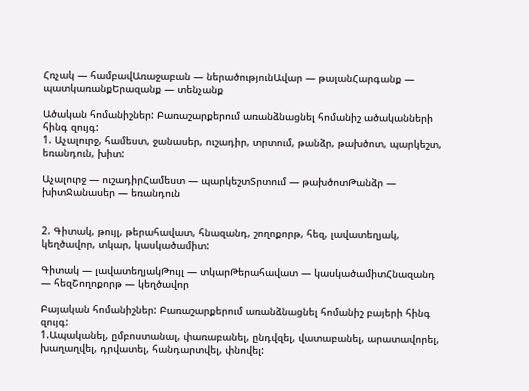Հռչակ — համբավԱռաջաբան — ներածությունԱվար — թալանՀարգանք — պատկառանքԵրազանք — տենչանք

Ածական հոմանիշներ: Բառաշարքերում առանձնացնել հոմանիշ ածականների հինգ զույգ:
1. Աչալուրջ, համեստ, ջանասեր, ուշադիր, տրտում, թանձր, թախծոտ, պարկեշտ, եռանդուն, խիտ:

Աչալուրջ — ուշադիրՀամեստ — պարկեշտՏրտում — թախծոտԹանձր — խիտՋանասեր — եռանդուն


2. Գիտակ, թույլ, թերահավատ, հնազանդ, շողոքորթ, հեզ, լավատեղյակ, կեղծավոր, տկար, կասկածամիտ:

Գիտակ — լավատեղյակԹույլ — տկարԹերահավատ — կասկածամիտՀնազանդ — հեզՇողոքորթ — կեղծավոր

Բայական հոմանիշներ: Բառաշարքերում առանձնացնել հոմանիշ բայերի հինգ զույգ:
1.Ապականել, ըմբոստանալ, փառաբանել, ընդվզել, վատաբանել, արատավորել, խաղաղվել, դրվատել, հանդարտվել, փնովել: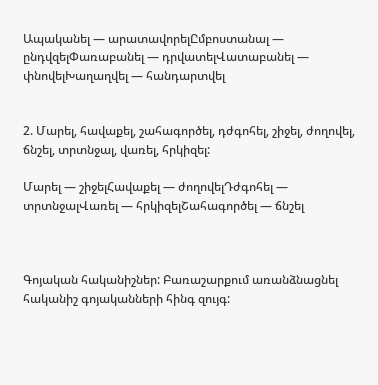Ապականել — արատավորելԸմբոստանալ — ընդվզելՓառաբանել — դրվատելՎատաբանել — փնովելԽաղաղվել — հանդարտվել


2. Մարել, հավաքել, շահագործել, դժգոհել, շիջել, ժողովել, ճնշել, տրտնջալ, վառել, հրկիզել:

Մարել — շիջելՀավաքել — ժողովելԴժգոհել — տրտնջալՎառել — հրկիզելՇահագործել — ճնշել



Գոյական հականիշներ: Բառաշարքում առանձնացնել հականիշ գոյականների հինգ զույգ: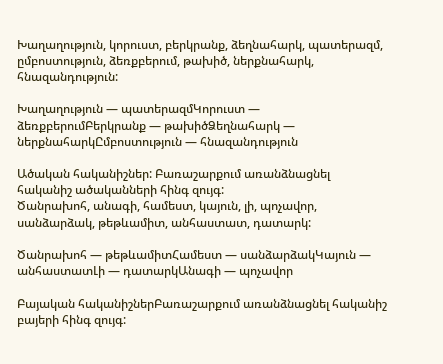Խաղաղություն, կորուստ, բերկրանք, ձեղնահարկ, պատերազմ, ըմբոստություն, ձեռքբերում, թախիծ, ներքնահարկ, հնազանդություն:

Խաղաղություն — պատերազմԿորուստ — ձեռքբերումԲերկրանք — թախիծՁեղնահարկ — ներքնահարկԸմբոստություն — հնազանդություն

Ածական հականիշներ: Բառաշարքում առանձնացնել հականիշ ածականների հինգ զույգ:
Ծանրախոհ, անագի, համեստ, կայուն, լի, պոչավոր, սանձարձակ, թեթևամիտ, անհաստատ, դատարկ:

Ծանրախոհ — թեթևամիտՀամեստ — սանձարձակԿայուն — անհաստատԼի — դատարկԱնագի — պոչավոր

Բայական հականիշներԲառաշարքում առանձնացնել հականիշ բայերի հինգ զույգ: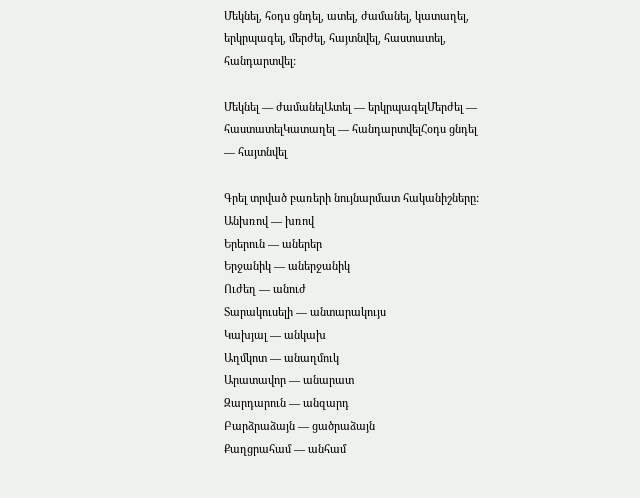Մեկնել, հօդս ցնդել, ատել, ժամանել, կատաղել, երկրպագել, մերժել, հայտնվել, հաստատել, հանդարտվել:

Մեկնել — ժամանելԱտել — երկրպագելՄերժել — հաստատելԿատաղել — հանդարտվելՀօդս ցնդել — հայտնվել

Գրել տրված բառերի նույնարմատ հականիշները:
Անխռով — խռով
Երերուն — աներեր
Երջանիկ — աներջանիկ
Ուժեղ — անուժ
Տարակուսելի — անտարակույս
Կախյալ — անկախ
Աղմկոտ — անաղմուկ
Արատավոր — անարատ
Զարդարուն — անզարդ
Բարձրաձայն — ցածրաձայն
Քաղցրահամ — անհամ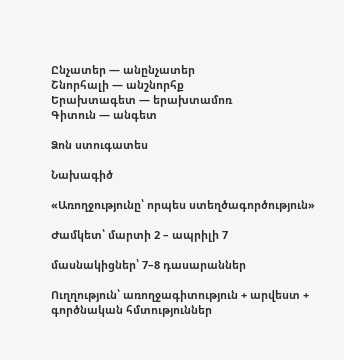Ընչատեր — անընչատեր
Շնորհալի — անշնորհք
Երախտագետ — երախտամոռ
Գիտուն — անգետ

Ձոն ստուգատես

Նախագիծ

«Առողջությունը՝ որպես ստեղծագործություն»

Ժամկետ՝ մարտի 2 – ապրիլի 7

մասնակիցներ՝ 7–8 դասարաններ

Ուղղություն՝ առողջագիտություն + արվեստ + գործնական հմտություններ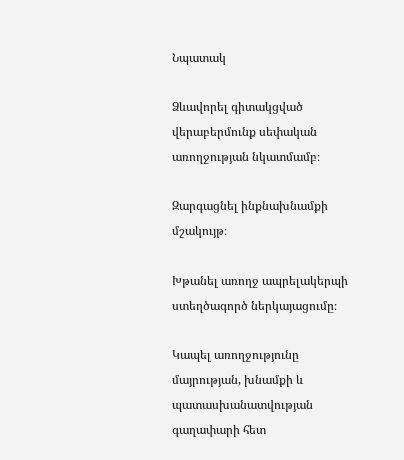Նպատակ

Ձևավորել գիտակցված վերաբերմունք սեփական առողջության նկատմամբ։

Զարգացնել ինքնախնամքի մշակույթ։

Խթանել առողջ ապրելակերպի ստեղծագործ ներկայացումը։

Կապել առողջությունը մայրության, խնամքի և պատասխանատվության գաղափարի հետ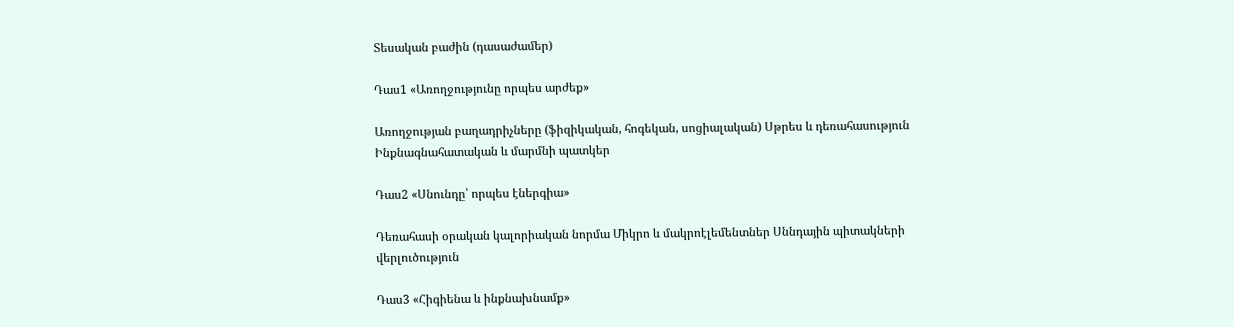Տեսական բաժին (դասաժամեր)

Դաս1 «Առողջությունը որպես արժեք»

Առողջության բաղադրիչները (ֆիզիկական, հոգեկան, սոցիալական) Սթրես և դեռահասություն Ինքնագնահատական և մարմնի պատկեր

Դաս2 «Սնունդը՝ որպես էներգիա»

Դեռահասի օրական կալորիական նորմա Միկրո և մակրոէլեմենտներ Սննդային պիտակների վերլուծություն

Դաս3 «Հիգիենա և ինքնախնամք»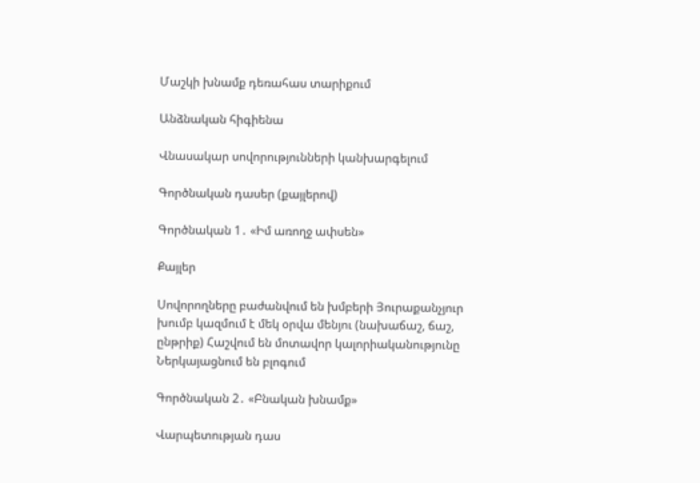Մաշկի խնամք դեռահաս տարիքում

Անձնական հիգիենա

Վնասակար սովորությունների կանխարգելում

Գործնական դասեր (քայլերով)

Գործնական 1․ «Իմ առողջ ափսեն»

Քայլեր

Սովորողները բաժանվում են խմբերի Յուրաքանչյուր խումբ կազմում է մեկ օրվա մենյու (նախաճաշ, ճաշ, ընթրիք) Հաշվում են մոտավոր կալորիականությունը Ներկայացնում են բլոգում

Գործնական 2․ «Բնական խնամք»

Վարպետության դաս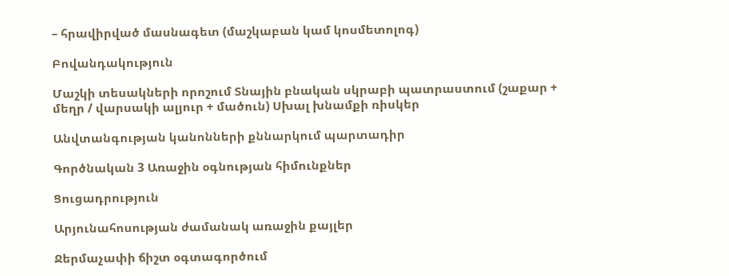– հրավիրված մասնագետ (մաշկաբան կամ կոսմետոլոգ)

Բովանդակություն

Մաշկի տեսակների որոշում Տնային բնական սկրաբի պատրաստում (շաքար + մեղր / վարսակի ալյուր + մածուն) Սխալ խնամքի ռիսկեր

Անվտանգության կանոնների քննարկում պարտադիր

Գործնական 3 Առաջին օգնության հիմունքներ

Ցուցադրություն

Արյունահոսության ժամանակ առաջին քայլեր

Ջերմաչափի ճիշտ օգտագործում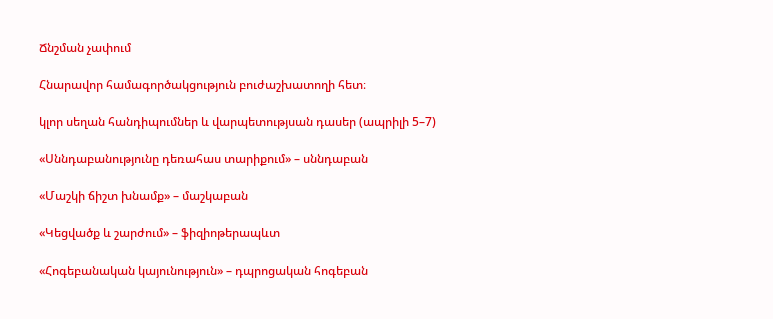Ճնշման չափում

Հնարավոր համագործակցություն բուժաշխատողի հետ։

կլոր սեղան հանդիպումներ և վարպետությսան դասեր (ապրիլի 5–7)

«Սննդաբանությունը դեռահաս տարիքում» – սննդաբան

«Մաշկի ճիշտ խնամք» – մաշկաբան

«Կեցվածք և շարժում» – ֆիզիոթերապևտ

«Հոգեբանական կայունություն» – դպրոցական հոգեբան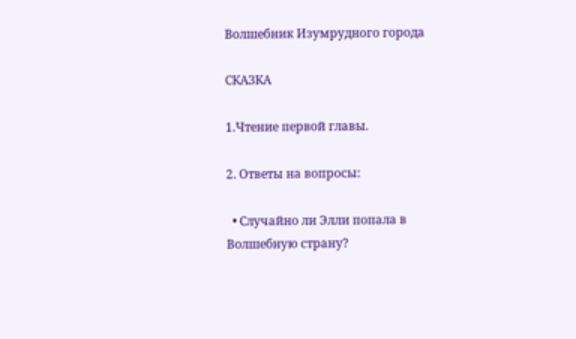Волшебник Изумрудного города

СКАЗКА

1.Чтение первой главы.

2. Ответы на вопросы:

  • Случайно ли Элли попала в Волшебную страну?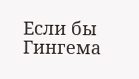Если бы Гингема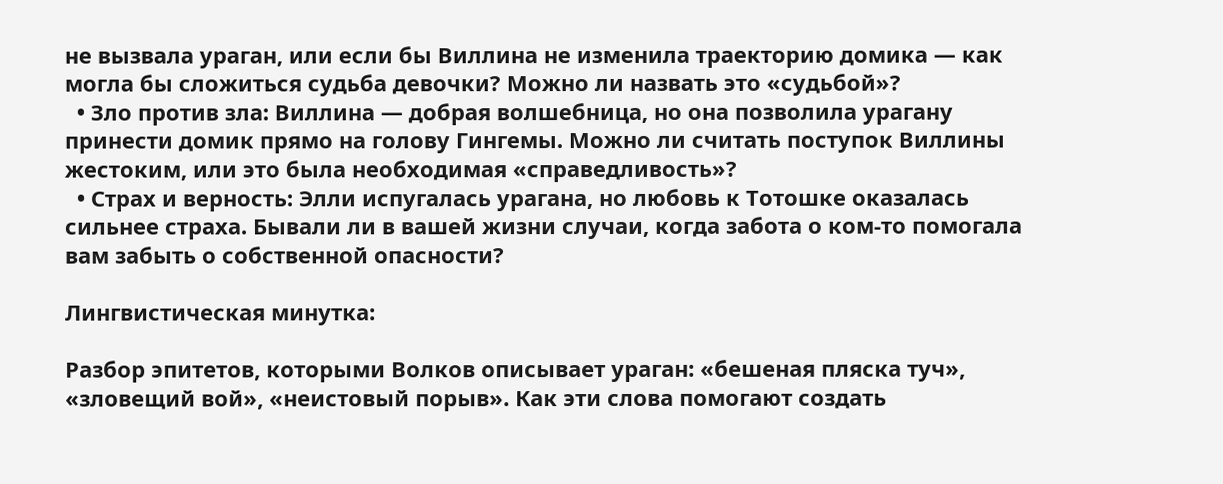не вызвала ураган, или если бы Виллина не изменила траекторию домика — как могла бы сложиться судьба девочки? Можно ли назвать это «судьбой»?
  • Зло против зла: Виллина — добрая волшебница, но она позволила урагану принести домик прямо на голову Гингемы. Можно ли считать поступок Виллины жестоким, или это была необходимая «справедливость»?
  • Страх и верность: Элли испугалась урагана, но любовь к Тотошке оказалась сильнее страха. Бывали ли в вашей жизни случаи, когда забота о ком-то помогала вам забыть о собственной опасности?

Лингвистическая минутка:

Разбор эпитетов, которыми Волков описывает ураган: «бешеная пляска туч», «зловещий вой», «неистовый порыв». Как эти слова помогают создать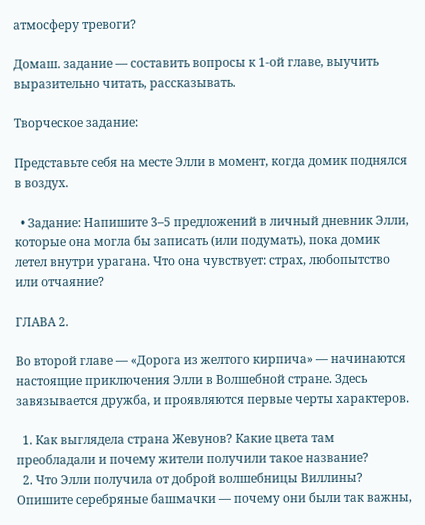атмосферу тревоги?

Домаш. задание — составить вопросы к 1-ой главе, выучить выразительно читать, рассказывать.

Творческое задание:

Представьте себя на месте Элли в момент, когда домик поднялся в воздух.

  • Задание: Напишите 3–5 предложений в личный дневник Элли, которые она могла бы записать (или подумать), пока домик летел внутри урагана. Что она чувствует: страх, любопытство или отчаяние?

ГЛАВА 2.

Во второй главе — «Дорога из желтого кирпича» — начинаются настоящие приключения Элли в Волшебной стране. Здесь завязывается дружба, и проявляются первые черты характеров.

  1. Как выглядела страна Жевунов? Какие цвета там преобладали и почему жители получили такое название?
  2. Что Элли получила от доброй волшебницы Виллины? Опишите серебряные башмачки — почему они были так важны,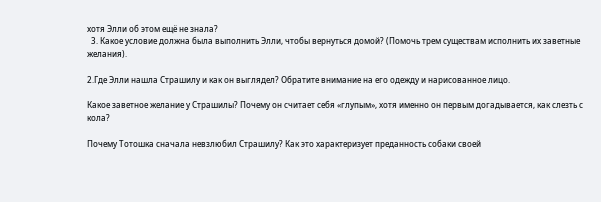хотя Элли об этом ещё не знала?
  3. Какое условие должна была выполнить Элли, чтобы вернуться домой? (Помочь трем существам исполнить их заветные желания).

2.Где Элли нашла Страшилу и как он выглядел? Обратите внимание на его одежду и нарисованное лицо.

Какое заветное желание у Страшилы? Почему он считает себя «глупым», хотя именно он первым догадывается, как слезть с кола?

Почему Тотошка сначала невзлюбил Страшилу? Как это характеризует преданность собаки своей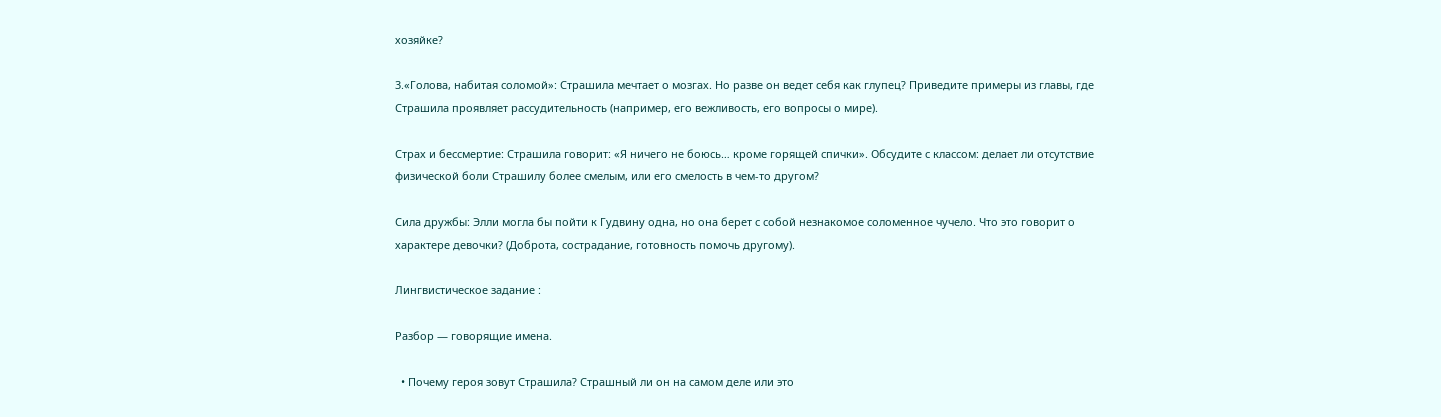хозяйке?

3.«Голова, набитая соломой»: Страшила мечтает о мозгах. Но разве он ведет себя как глупец? Приведите примеры из главы, где Страшила проявляет рассудительность (например, его вежливость, его вопросы о мире).

Страх и бессмертие: Страшила говорит: «Я ничего не боюсь… кроме горящей спички». Обсудите с классом: делает ли отсутствие физической боли Страшилу более смелым, или его смелость в чем-то другом?

Сила дружбы: Элли могла бы пойти к Гудвину одна, но она берет с собой незнакомое соломенное чучело. Что это говорит о характере девочки? (Доброта, сострадание, готовность помочь другому).

Лингвистическое задание :

Разбор — говорящие имена.

  • Почему героя зовут Страшила? Страшный ли он на самом деле или это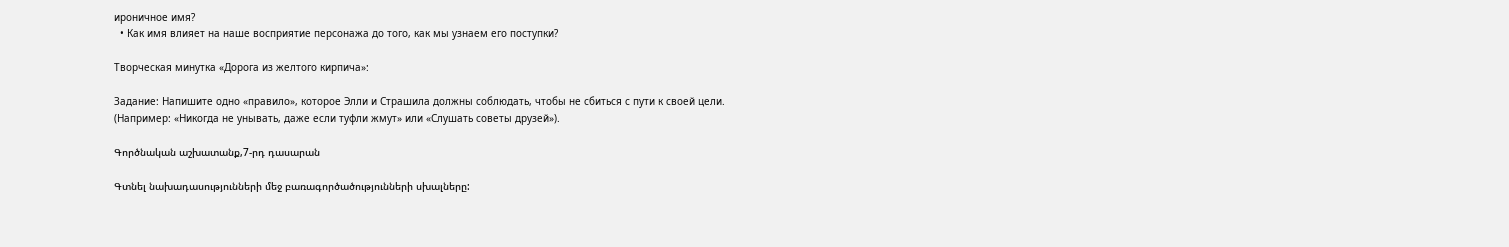ироничное имя?
  • Как имя влияет на наше восприятие персонажа до того, как мы узнаем его поступки?

Творческая минутка «Дорога из желтого кирпича»:

Задание: Напишите одно «правило», которое Элли и Страшила должны соблюдать, чтобы не сбиться с пути к своей цели. (Например: «Никогда не унывать, даже если туфли жмут» или «Слушать советы друзей»).

Գործնական աշխատանք,7-րդ դասարան

Գտնել նախադասությունների մեջ բառագործածությունների սխալները: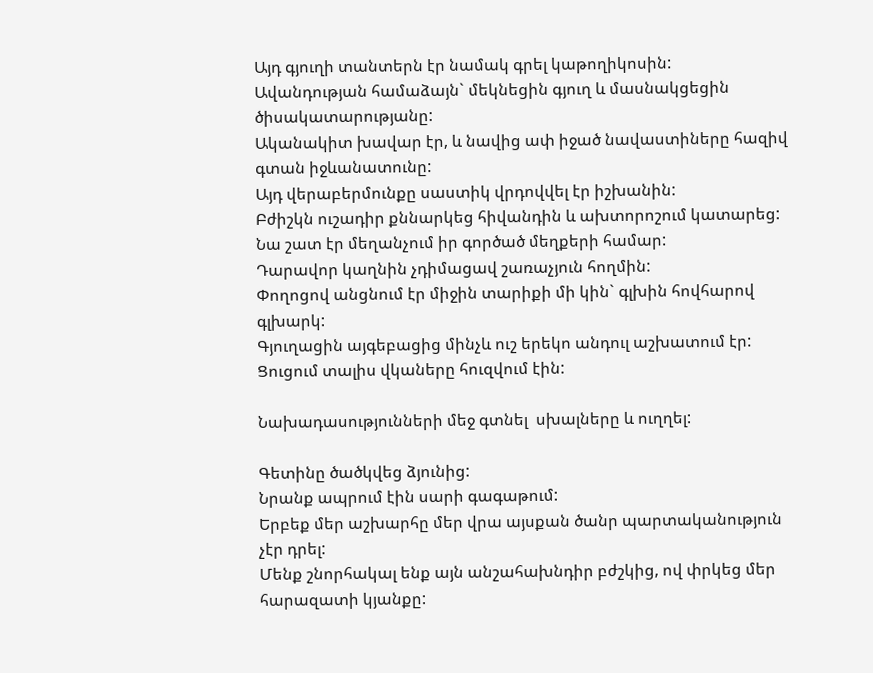Այդ գյուղի տանտերն էր նամակ գրել կաթողիկոսին:
Ավանդության համաձայն` մեկնեցին գյուղ և մասնակցեցին ծիսակատարությանը:
Ականակիտ խավար էր, և նավից ափ իջած նավաստիները հազիվ գտան իջևանատունը:
Այդ վերաբերմունքը սաստիկ վրդովվել էր իշխանին:
Բժիշկն ուշադիր քննարկեց հիվանդին և ախտորոշում կատարեց:
Նա շատ էր մեղանչում իր գործած մեղքերի համար:
Դարավոր կաղնին չդիմացավ շառաչյուն հողմին:
Փողոցով անցնում էր միջին տարիքի մի կին` գլխին հովհարով գլխարկ:
Գյուղացին այգեբացից մինչև ուշ երեկո անդուլ աշխատում էր:
Ցուցում տալիս վկաները հուզվում էին:

Նախադասությունների մեջ գտնել  սխալները և ուղղել:

Գետինը ծածկվեց ձյունից:
Նրանք ապրում էին սարի գագաթում:
Երբեք մեր աշխարհը մեր վրա այսքան ծանր պարտականություն չէր դրել:
Մենք շնորհակալ ենք այն անշահախնդիր բժշկից, ով փրկեց մեր հարազատի կյանքը: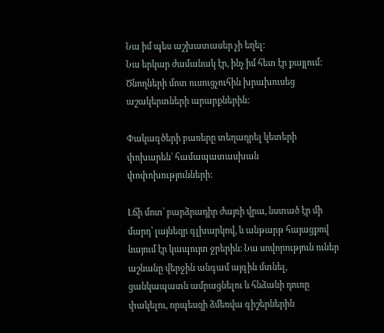Նա իմ պես աշխատասեր չի եղել:
Նա երկար ժամանակ էր, ինչ իմ հետ էր քայլում:
Ծնողների մոտ ուսուցչուհին խրախուսեց աշակերտների արարքներին:

Փակագծերի բառերը տեղադրել կետերի փոխարեն` համապատասխան փոփոխությունների:

Լճի մոտ՝ բարձրադիր ժայռի վրա, նստած էր մի մարդ՝ լայնեզր գլխարկով, և անթարթ հայացքով նայում էր կապույտ ջրերին։ Նա սովորություն ուներ աշնանը վերջին անգամ այգին մտնել, ցանկապատն ամրացնելու և հնձանի դուռը փակելու, որպեսզի ձմեռվա գիշերներին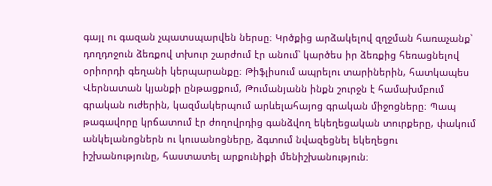գայլ ու գազան չպատսպարվեն ներսը։ Կրծքից արձակելով զղջման հառաչանք՝ դողդոջուն ձեռքով տխուր շարժում էր անում՝ կարծես իր ձեռքից հեռացնելով օրիորդի գեղանի կերպարանքը։ Թիֆլիսում ապրելու տարիներին, հատկապես Վերնատան կյանքի ընթացքում, Թումանյանն ինքն շուրջն է համախմբում գրական ուժերին, կազմակերպում արևելահայոց գրական միջոցները։ Պապ թագավորը կրճատում էր ժողովրդից գանձվող եկեղեցական տուրքերը, փակում անկելանոցներն ու կուսանոցները, ձգտում նվազեցնել եկեղեցու իշխանությունը, հաստատել արքունիքի մենիշխանություն։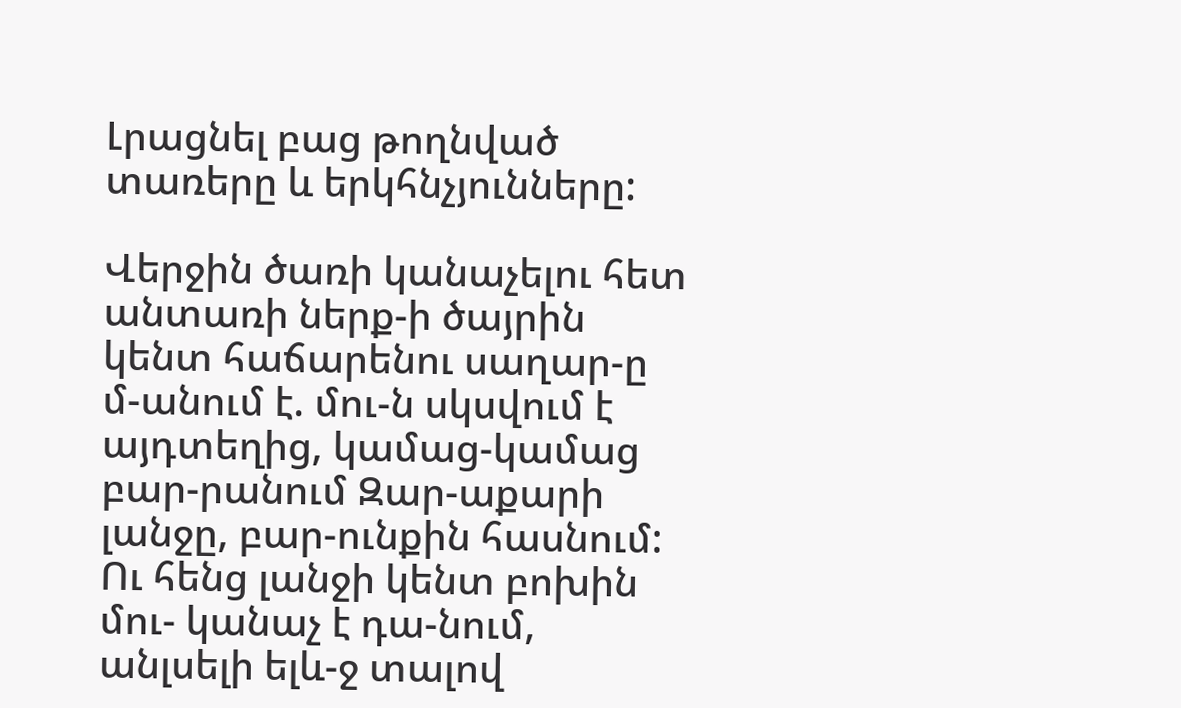Լրացնել բաց թողնված տառերը և երկհնչյունները:

Վերջին ծառի կանաչելու հետ անտառի ներք-ի ծայրին կենտ հաճարենու սաղար-ը մ-անում է. մու-ն սկսվում է այդտեղից, կամաց-կամաց բար-րանում Զար-աքարի լանջը, բար-ունքին հասնում: Ու հենց լանջի կենտ բոխին մու- կանաչ է դա-նում, անլսելի ելև-ջ տալով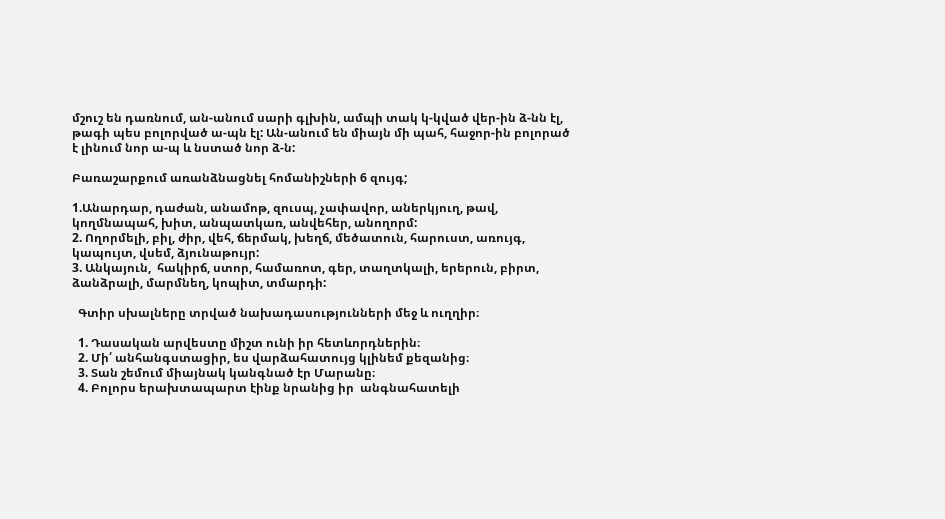մշուշ են դառնում, ան-անում սարի գլխին, ամպի տակ կ-կված վեր-ին ձ-նն էլ, թագի պես բոլորված ա-պն էլ: Ան-անում են միայն մի պահ, հաջոր-ին բոլորած է լինում նոր ա-պ և նստած նոր ձ-ն:

Բառաշարքում առանձնացնել հոմանիշների 6 զույգ;

1.Անարդար, դաժան, անամոթ, զուսպ, չափավոր, աներկյուղ, թավ, կողմնապահ, խիտ, անպատկառ, անվեհեր, անողորմ:
2. Ողորմելի, բիլ, ժիր, վեհ, ճերմակ, խեղճ, մեծատուն, հարուստ, առույգ, կապույտ, վսեմ, ձյունաթույր:
3. Անկայուն,  հակիրճ, ստոր, համառոտ, գեր, տաղտկալի, երերուն, բիրտ, ձանձրալի, մարմնեղ, կոպիտ, տմարդի:

  Գտիր սխալները տրված նախադասությունների մեջ և ուղղիր։

  1. Դասական արվեստը միշտ ունի իր հետևորդներին։
  2. Մի՛ անհանգստացիր, ես վարձահատույց կլինեմ քեզանից։
  3. Տան շեմում միայնակ կանգնած էր Մարանը։
  4. Բոլորս երախտապարտ էինք նրանից իր  անգնահատելի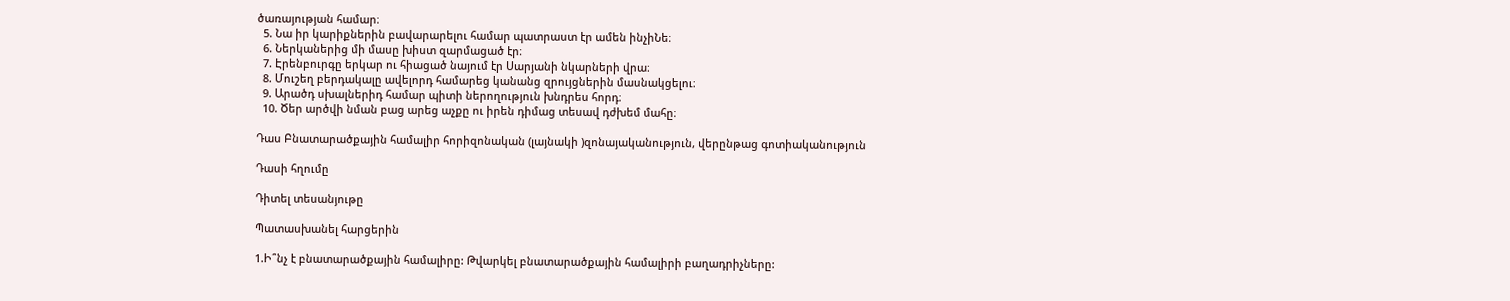ծառայության համար։
  5. Նա իր կարիքներին բավարարելու համար պատրաստ էր ամեն ինչիՆե։
  6. Ներկաներից մի մասը խիստ զարմացած էր։
  7. Էրենբուրգը երկար ու հիացած նայում էր Սարյանի նկարների վրա։
  8. Մուշեղ բերդակալը ավելորդ համարեց կանանց զրույցներին մասնակցելու։
  9. Արածդ սխալներիդ համար պիտի ներողություն խնդրես հորդ։
  10. Ծեր արծվի նման բաց արեց աչքը ու իրեն դիմաց տեսավ դժխեմ մահը։

Դաս Բնատարածքային համալիր հորիզոնական (լայնակի )զոնայականություն, վերընթաց գոտիականություն

Դասի հղումը

Դիտել տեսանյութը

Պատասխանել հարցերին

1.Ի՞նչ է բնատարածքային համալիրը: Թվարկել բնատարածքային համալիրի բաղադրիչները: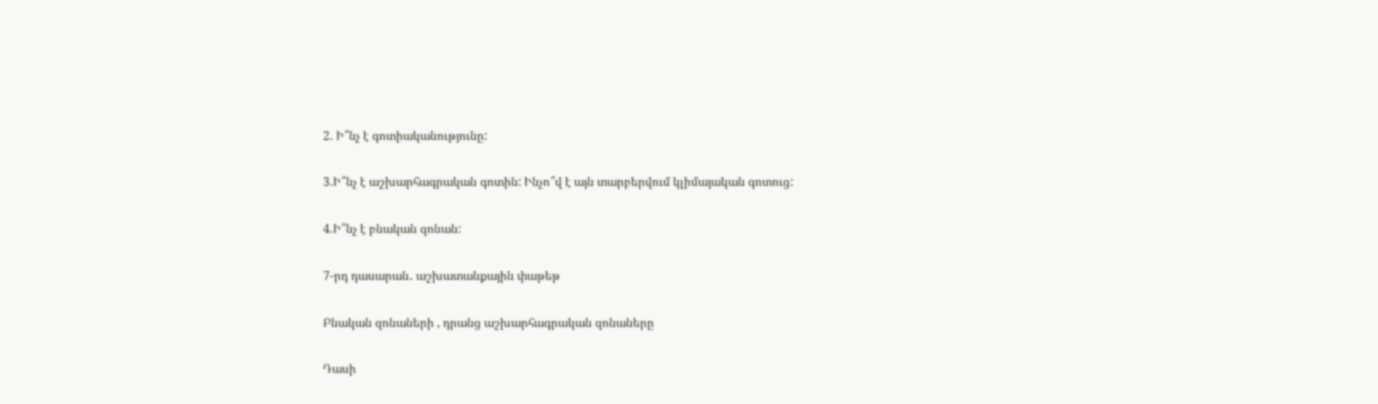2. Ի՞նչ է գոտիականությունը:

3.Ի՞նչ է աշխարհագրական գոտին: Ինչո՞վ է այն տարբերվում կլիմայական գոտուց:

4.Ի՞նչ է բնական զոնան:

7-րդ դասարան․ աշխատանքային փաթեթ

Բնական զոնաների , դրանց աշխարհագրական զոնաները

Դասի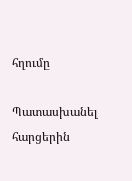հղումը

Պատասխանել հարցերին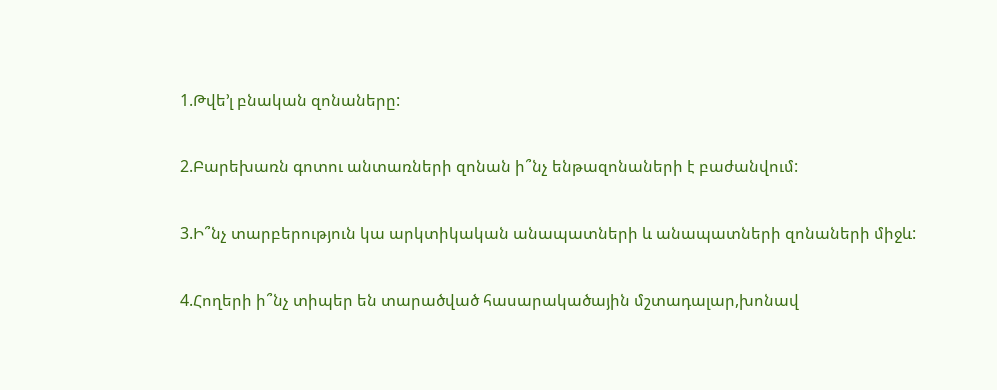1.Թվե’լ բնական զոնաները:

2.Բարեխառն գոտու անտառների զոնան ի՞նչ ենթազոնաների է բաժանվում:

3.Ի՞նչ տարբերություն կա արկտիկական անապատների և անապատների զոնաների միջև:

4.Հողերի ի՞նչ տիպեր են տարածված հասարակածային մշտադալար,խոնավ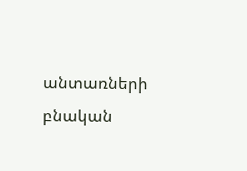անտառների բնական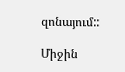զոնայում::

Միջին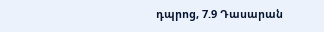դպրոց, 7.9 Դասարան